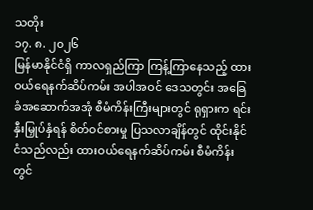သတိုး
၁၇. ၈. ၂၀၂၆
မြန်မာနိုင်ငံရှိ ကာလရှည်ကြာ ကြန့်ကြာနေသည့် ထားဝယ်ရေနက်ဆိပ်ကမ်း အပါအဝင် ဒေသတွင်း အခြေခံအဆောက်အအုံ စီမံကိန်းကြီးများတွင် ရုရှားက ရင်းနှီးမြှုပ်နှံရန် စိတ်ဝင်စားမှု ပြသလာချိန်တွင် ထိုင်းနိုင်ငံသည်လည်း ထားဝယ်ရေနက်ဆိပ်ကမ်း စီမံကိန်းတွင်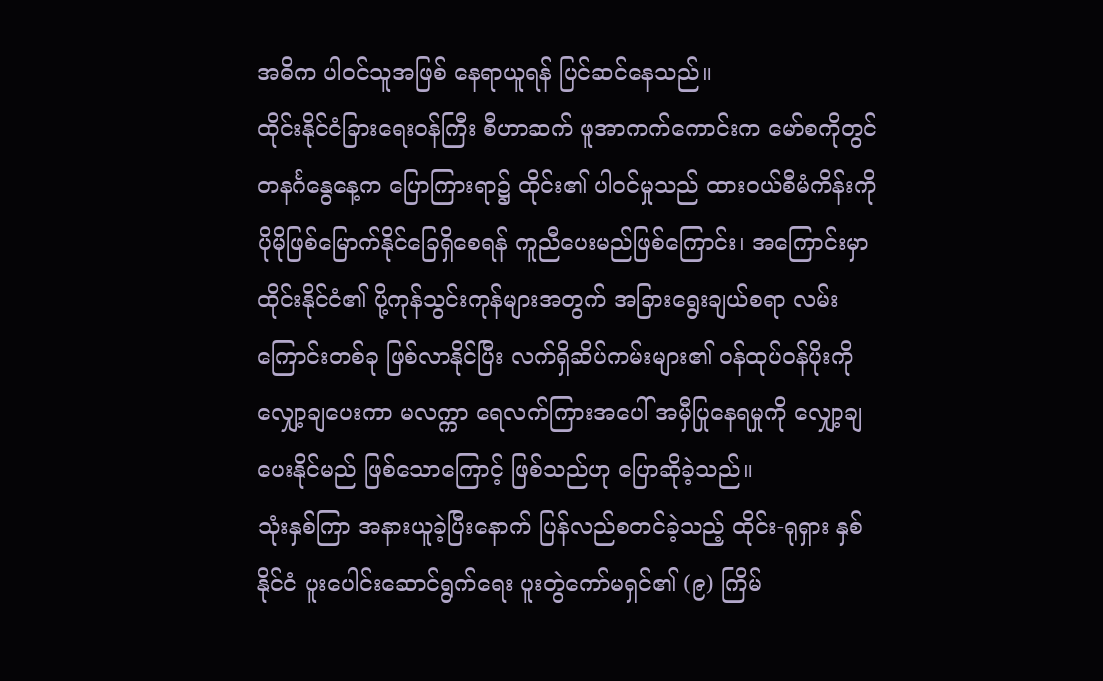အဓိက ပါဝင်သူအဖြစ် နေရာယူရန် ပြင်ဆင်နေသည်။
ထိုင်းနိုင်ငံခြားရေးဝန်ကြီး စီဟာဆက် ဖူအာကက်ကောင်းက မော်စကိုတွင် တနင်္ဂနွေနေ့က ပြောကြားရာ၌ ထိုင်း၏ ပါဝင်မှုသည် ထားဝယ်စီမံကိန်းကို ပိုမိုဖြစ်မြောက်နိုင်ခြေရှိစေရန် ကူညီပေးမည်ဖြစ်ကြောင်း၊ အကြောင်းမှာ ထိုင်းနိုင်ငံ၏ ပို့ကုန်သွင်းကုန်များအတွက် အခြားရွေးချယ်စရာ လမ်းကြောင်းတစ်ခု ဖြစ်လာနိုင်ပြီး လက်ရှိဆိပ်ကမ်းများ၏ ဝန်ထုပ်ဝန်ပိုးကို လျှော့ချပေးကာ မလက္ကာ ရေလက်ကြားအပေါ် အမှီပြုနေရမှုကို လျှော့ချပေးနိုင်မည် ဖြစ်သောကြောင့် ဖြစ်သည်ဟု ပြောဆိုခဲ့သည်။
သုံးနှစ်ကြာ အနားယူခဲ့ပြီးနောက် ပြန်လည်စတင်ခဲ့သည့် ထိုင်း-ရုရှား နှစ်နိုင်ငံ ပူးပေါင်းဆောင်ရွက်ရေး ပူးတွဲကော်မရှင်၏ (၉) ကြိမ်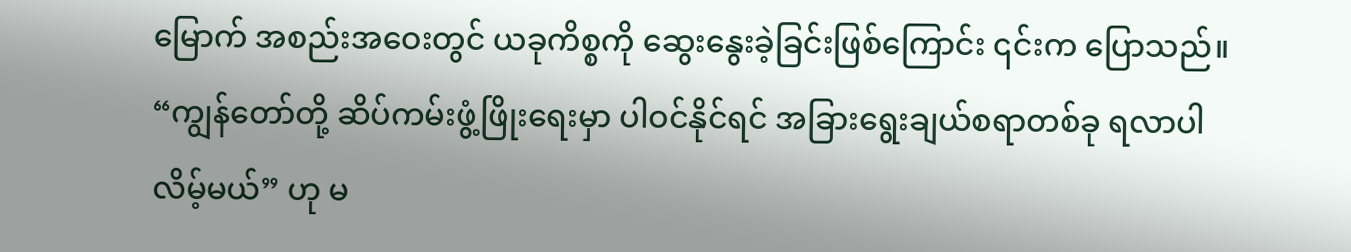မြောက် အစည်းအဝေးတွင် ယခုကိစ္စကို ဆွေးနွေးခဲ့ခြင်းဖြစ်ကြောင်း ၎င်းက ပြောသည်။
“ကျွန်တော်တို့ ဆိပ်ကမ်းဖွံ့ဖြိုးရေးမှာ ပါဝင်နိုင်ရင် အခြားရွေးချယ်စရာတစ်ခု ရလာပါလိမ့်မယ်” ဟု မ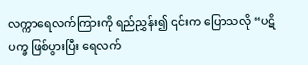လက္ကာရေလက်ကြားကို ရည်ညွှန်း၍ ၎င်းက ပြောသလို “ပဋိပက္ခ ဖြစ်ပွားပြီး ရေလက်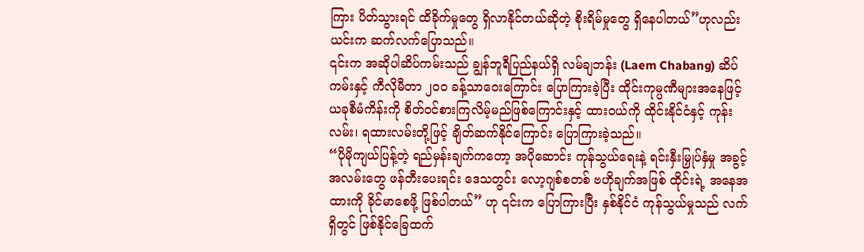ကြား ပိတ်သွားရင် ထိခိုက်မှုတွေ ရှိလာနိုင်တယ်ဆိုတဲ့ စိုးရိမ်မှုတွေ ရှိနေပါတယ်”ဟုလည်း ယင်းက ဆက်လက်ပြောသည်။
၎င်းက အဆိုပါဆိပ်ကမ်းသည် ချွန်ဘူရီပြည်နယ်ရှိ လမ်ချဘန်း (Laem Chabang) ဆိပ်ကမ်းနှင့် ကီလိုမီတာ ၂၀၀ ခန့်သာဝေးကြောင်း ပြောကြားခဲ့ပြီး ထိုင်းကုမ္ပဏီများအနေဖြင့် ယခုစီမံကိန်းကို စိတ်ဝင်စားကြလိမ့်မည်ဖြစ်ကြောင်းနှင့် ထားဝယ်ကို ထိုင်းနိုင်ငံနှင့် ကုန်းလမ်း၊ ရထားလမ်းတို့ဖြင့် ချိတ်ဆက်နိုင်ကြောင်း ပြောကြားခဲ့သည်။
“ပိုမိုကျယ်ပြန့်တဲ့ ရည်မှန်းချက်ကတော့ အပိုဆောင်း ကုန်သွယ်ရေးနဲ့ ရင်းနှီးမြှုပ်နှံမှု အခွင့်အလမ်းတွေ ဖန်တီးပေးရင်း ဒေသတွင်း လော့ဂျစ်စတစ် ဗဟိုချက်အဖြစ် ထိုင်းရဲ့ အနေအထားကို ခိုင်မာစေဖို့ ဖြစ်ပါတယ်” ဟု ၎င်းက ပြောကြားပြီး နှစ်နိုင်ငံ ကုန်သွယ်မှုသည် လက်ရှိတွင် ဖြစ်နိုင်ခြေထက်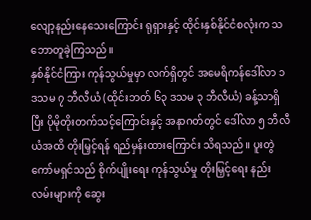လျော့နည်းနေသေးကြောင်း ရုရှားနှင့် ထိုင်းနှစ်နိုင်ငံစလုံးက သဘောတူခဲ့ကြသည်။
နှစ်နိုင်ငံကြား ကုန်သွယ်မှုမှာ လက်ရှိတွင် အမေရိကန်ဒေါ်လာ ၁ ဒသမ ၇ ဘီလီယံ (ထိုင်းဘတ် ၆၃ ဒသမ ၃ ဘီလီယံ) ခန့်သာရှိပြီး ပိုမိုတိုးတက်သင့်ကြောင်းနှင့် အနာဂတ်တွင် ဒေါ်လာ ၅ ဘီလီယံအထိ တိုးမြှင့်ရန် ရည်မှန်းထားကြောင်း သိရသည်။ ပူးတွဲကော်မရှင်သည် စိုက်ပျိုးရေး ကုန်သွယ်မှု တိုးမြှင့်ရေး နည်းလမ်းများကို ဆွေး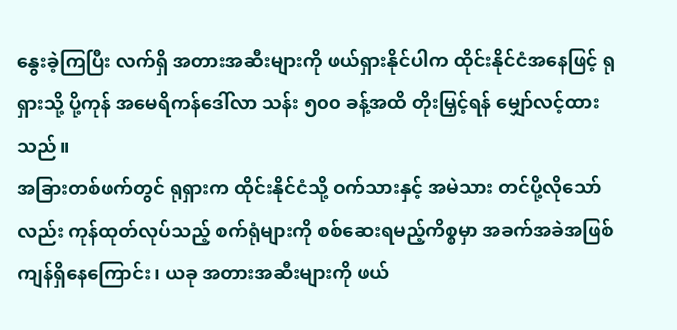နွေးခဲ့ကြပြီး လက်ရှိ အတားအဆီးများကို ဖယ်ရှားနိုင်ပါက ထိုင်းနိုင်ငံအနေဖြင့် ရုရှားသို့ ပို့ကုန် အမေရိကန်ဒေါ်လာ သန်း ၅၀၀ ခန့်အထိ တိုးမြှင့်ရန် မျှော်လင့်ထားသည်။
အခြားတစ်ဖက်တွင် ရုရှားက ထိုင်းနိုင်ငံသို့ ဝက်သားနှင့် အမဲသား တင်ပို့လိုသော်လည်း ကုန်ထုတ်လုပ်သည့် စက်ရုံများကို စစ်ဆေးရမည့်ကိစ္စမှာ အခက်အခဲအဖြစ် ကျန်ရှိနေကြောင်း၊ ယခု အတားအဆီးများကို ဖယ်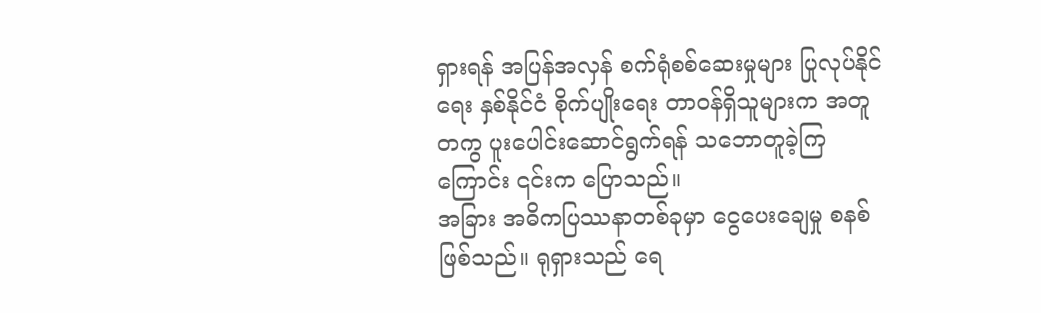ရှားရန် အပြန်အလှန် စက်ရုံစစ်ဆေးမှုများ ပြုလုပ်နိုင်ရေး နှစ်နိုင်ငံ စိုက်ပျိုးရေး တာဝန်ရှိသူများက အတူတကွ ပူးပေါင်းဆောင်ရွက်ရန် သဘောတူခဲ့ကြကြောင်း ၎င်းက ပြောသည်။
အခြား အဓိကပြဿနာတစ်ခုမှာ ငွေပေးချေမှု စနစ်ဖြစ်သည်။ ရုရှားသည် ရေ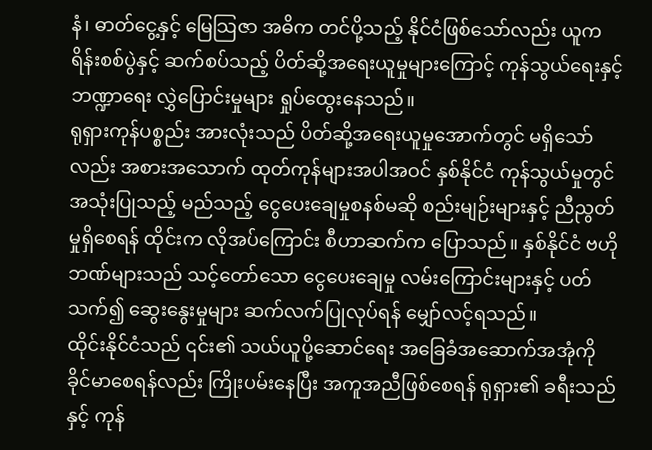နံ၊ ဓာတ်ငွေ့နှင့် မြေသြဇာ အဓိက တင်ပို့သည့် နိုင်ငံဖြစ်သော်လည်း ယူကရိန်းစစ်ပွဲနှင့် ဆက်စပ်သည့် ပိတ်ဆို့အရေးယူမှုများကြောင့် ကုန်သွယ်ရေးနှင့် ဘဏ္ဍာရေး လွှဲပြောင်းမှုများ ရှုပ်ထွေးနေသည်။
ရုရှားကုန်ပစ္စည်း အားလုံးသည် ပိတ်ဆို့အရေးယူမှုအောက်တွင် မရှိသော်လည်း အစားအသောက် ထုတ်ကုန်များအပါအဝင် နှစ်နိုင်ငံ ကုန်သွယ်မှုတွင် အသုံးပြုသည့် မည်သည့် ငွေပေးချေမှုစနစ်မဆို စည်းမျဉ်းများနှင့် ညီညွတ်မှုရှိစေရန် ထိုင်းက လိုအပ်ကြောင်း စီဟာဆက်က ပြောသည်။ နှစ်နိုင်ငံ ဗဟိုဘဏ်များသည် သင့်တော်သော ငွေပေးချေမှု လမ်းကြောင်းများနှင့် ပတ်သက်၍ ဆွေးနွေးမှုများ ဆက်လက်ပြုလုပ်ရန် မျှော်လင့်ရသည်။
ထိုင်းနိုင်ငံသည် ၎င်း၏ သယ်ယူပို့ဆောင်ရေး အခြေခံအဆောက်အအုံကို ခိုင်မာစေရန်လည်း ကြိုးပမ်းနေပြီး အကူအညီဖြစ်စေရန် ရုရှား၏ ခရီးသည်နှင့် ကုန်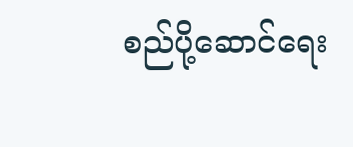စည်ပို့ဆောင်ရေး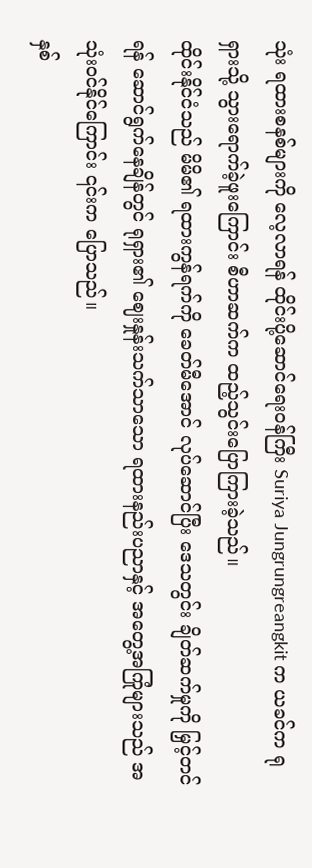သုံး ရထားစနစ်များကို လေ့လာရန် ထိုင်းပို့ဆောင်ရေးဝန်ကြီး Suriya Jungrungreangkit က ယခင်က ရုရှားသို့ သွားရောက်ခဲ့ဖူးကြောင်း စီဟာဆက်က ထည့်သွင်းပြောကြားခဲ့သည်။
ထိုင်းနိုင်ငံသည် မိမိ၏ ရထားကွန်ရက်ကို ခေတ်မီအောင် လုပ်ဆောင်ပြီး ဒေသတွင်း ချိတ်ဆက်မှုကို မြှင့်တင်ရန် ဆောင်ရွက်နေချိန်တွင် ရုရှား၏ ဈေးနှုန်းသက်သာသော ရထားနည်းပညာနှင့် အတွေ့အကြုံများသည် အသုံးဝင်နိုင်ကြောင်း ၎င်းက ပြောသည်။
နှစ်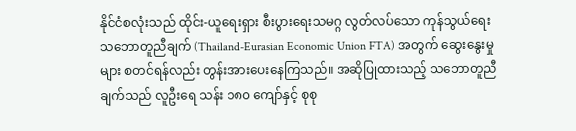နိုင်ငံစလုံးသည် ထိုင်း-ယူရေးရှား စီးပွားရေးသမဂ္ဂ လွတ်လပ်သော ကုန်သွယ်ရေးသဘောတူညီချက် (Thailand-Eurasian Economic Union FTA) အတွက် ဆွေးနွေးမှုများ စတင်ရန်လည်း တွန်းအားပေးနေကြသည်။ အဆိုပြုထားသည့် သဘောတူညီချက်သည် လူဦးရေ သန်း ၁၈၀ ကျော်နှင့် စုစု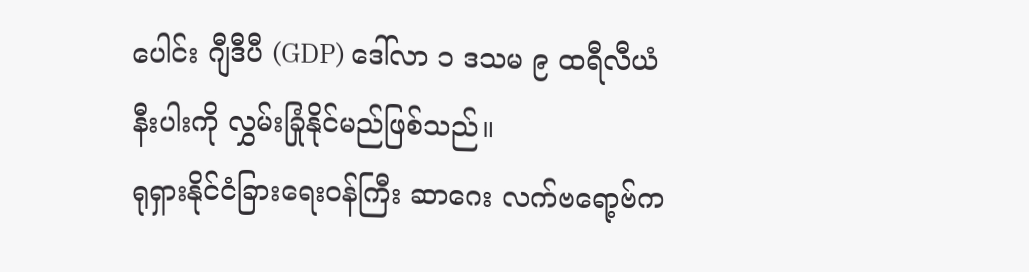ပေါင်း ဂျီဒီပီ (GDP) ဒေါ်လာ ၁ ဒသမ ၉ ထရီလီယံနီးပါးကို လွှမ်းခြုံနိုင်မည်ဖြစ်သည်။
ရုရှားနိုင်ငံခြားရေးဝန်ကြီး ဆာဂေး လက်ဗရော့ဗ်က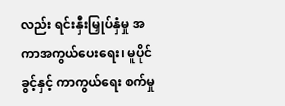လည်း ရင်းနှီးမြှုပ်နှံမှု အကာအကွယ်ပေးရေး၊ မူပိုင်ခွင့်နှင့် ကာကွယ်ရေး စက်မှု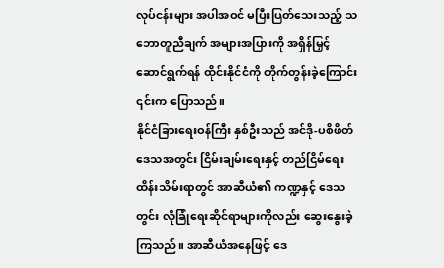လုပ်ငန်းများ အပါအဝင် မပြီးပြတ်သေးသည့် သဘောတူညီချက် အများအပြားကို အရှိန်မြှင့် ဆောင်ရွက်ရန် ထိုင်းနိုင်ငံကို တိုက်တွန်းခဲ့ကြောင်း ၎င်းက ပြောသည်။
နိုင်ငံခြားရေးဝန်ကြီး နှစ်ဦးသည် အင်ဒို-ပစိဖိတ် ဒေသအတွင်း ငြိမ်းချမ်းရေးနှင့် တည်ငြိမ်ရေး ထိန်းသိမ်းရာတွင် အာဆီယံ၏ ကဏ္ဍနှင့် ဒေသတွင်း လုံခြုံရေးဆိုင်ရာများကိုလည်း ဆွေးနွေးခဲ့ကြသည်။ အာဆီယံအနေဖြင့် ဒေ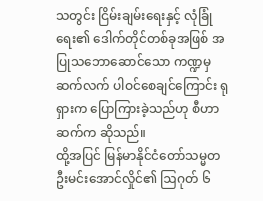သတွင်း ငြိမ်းချမ်းရေးနှင့် လုံခြုံရေး၏ ဒေါက်တိုင်တစ်ခုအဖြစ် အပြုသဘောဆောင်သော ကဏ္ဍမှ ဆက်လက် ပါဝင်စေချင်ကြောင်း ရုရှားက ပြောကြားခဲ့သည်ဟု စီဟာဆက်က ဆိုသည်။
ထို့အပြင် မြန်မာနိုင်ငံတော်သမ္မတ ဦးမင်းအောင်လှိုင်၏ ဩဂုတ် ၆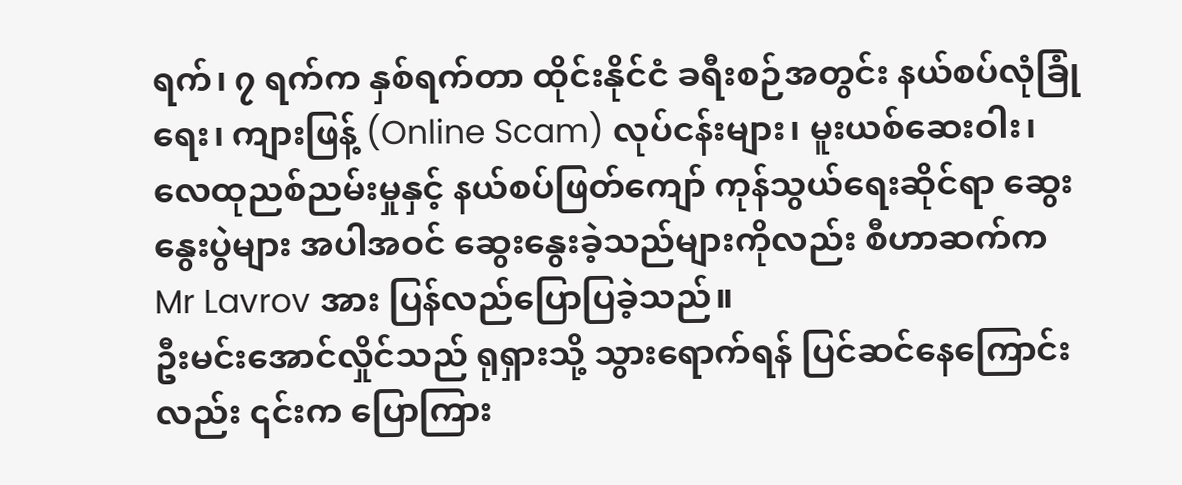ရက်၊ ၇ ရက်က နှစ်ရက်တာ ထိုင်းနိုင်ငံ ခရီးစဉ်အတွင်း နယ်စပ်လုံခြုံရေး၊ ကျားဖြန့် (Online Scam) လုပ်ငန်းများ၊ မူးယစ်ဆေးဝါး၊ လေထုညစ်ညမ်းမှုနှင့် နယ်စပ်ဖြတ်ကျော် ကုန်သွယ်ရေးဆိုင်ရာ ဆွေးနွေးပွဲများ အပါအဝင် ဆွေးနွေးခဲ့သည်များကိုလည်း စီဟာဆက်က Mr Lavrov အား ပြန်လည်ပြောပြခဲ့သည်။
ဦးမင်းအောင်လှိုင်သည် ရုရှားသို့ သွားရောက်ရန် ပြင်ဆင်နေကြောင်းလည်း ၎င်းက ပြောကြား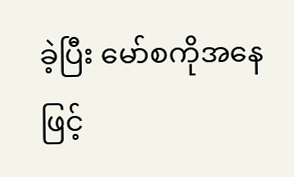ခဲ့ပြီး မော်စကိုအနေဖြင့်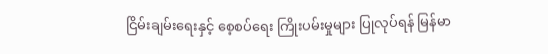ငြိမ်းချမ်းရေးနှင့် စေ့စပ်ရေး ကြိုးပမ်းမှုများ ပြုလုပ်ရန် မြန်မာ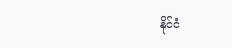နိုင်ငံ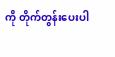ကို တိုက်တွန်းပေးပါ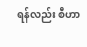ရန်လည်း စီဟာ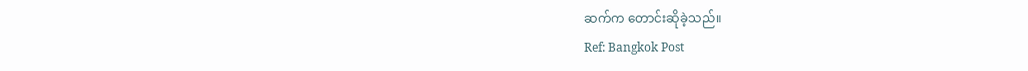ဆက်က တောင်းဆိုခဲ့သည်။
Ref: Bangkok Post